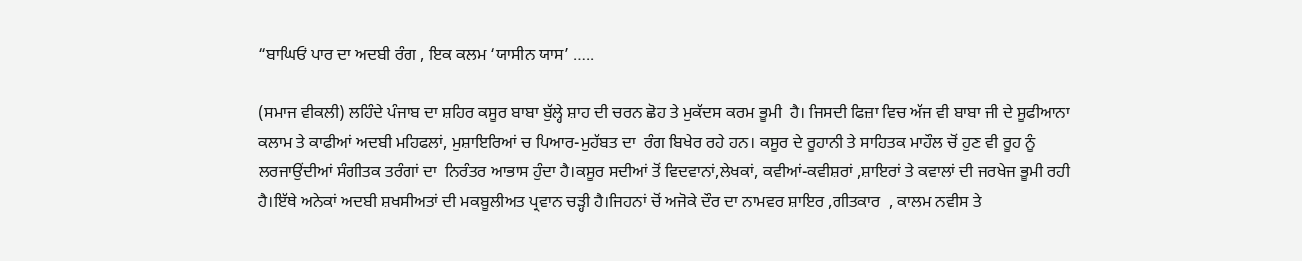“ਬਾਘਿਓਂ ਪਾਰ ਦਾ ਅਦਬੀ ਰੰਗ , ਇਕ ਕਲਮ ‘ਯਾਸੀਨ ਯਾਸ’ …..

(ਸਮਾਜ ਵੀਕਲੀ) ਲਹਿੰਦੇ ਪੰਜਾਬ ਦਾ ਸ਼ਹਿਰ ਕਸੂਰ ਬਾਬਾ ਬੁੱਲ੍ਹੇ ਸ਼ਾਹ ਦੀ ਚਰਨ ਛੋਹ ਤੇ ਮੁਕੱਦਸ ਕਰਮ ਭੂਮੀ  ਹੈ। ਜਿਸਦੀ ਫਿਜ਼ਾ ਵਿਚ ਅੱਜ ਵੀ ਬਾਬਾ ਜੀ ਦੇ ਸੂਫੀਆਨਾ ਕਲਾਮ ਤੇ ਕਾਫੀਆਂ ਅਦਬੀ ਮਹਿਫਲਾਂ, ਮੁਸ਼ਾਇਰਿਆਂ ਚ ਪਿਆਰ-ਮੁਹੱਬਤ ਦਾ  ਰੰਗ ਬਿਖੇਰ ਰਹੇ ਹਨ। ਕਸੂਰ ਦੇ ਰੂਹਾਨੀ ਤੇ ਸਾਹਿਤਕ ਮਾਹੌਲ ਚੋਂ ਹੁਣ ਵੀ ਰੂਹ ਨੂੰ ਲਰਜਾਉਂਦੀਆਂ ਸੰਗੀਤਕ ਤਰੰਗਾਂ ਦਾ  ਨਿਰੰਤਰ ਆਭਾਸ ਹੁੰਦਾ ਹੈ।ਕਸੂਰ ਸਦੀਆਂ ਤੋਂ ਵਿਦਵਾਨਾਂ,ਲੇਖਕਾਂ, ਕਵੀਆਂ-ਕਵੀਸ਼ਰਾਂ ,ਸ਼ਾਇਰਾਂ ਤੇ ਕਵਾਲਾਂ ਦੀ ਜਰਖੇਜ ਭੂਮੀ ਰਹੀ ਹੈ।ਇੱਥੇ ਅਨੇਕਾਂ ਅਦਬੀ ਸ਼ਖਸੀਅਤਾਂ ਦੀ ਮਕਬੂਲੀਅਤ ਪ੍ਰਵਾਨ ਚੜ੍ਹੀ ਹੈ।ਜਿਹਨਾਂ ਚੋਂ ਅਜੋਕੇ ਦੌਰ ਦਾ ਨਾਮਵਰ ਸ਼ਾਇਰ ,ਗੀਤਕਾਰ  , ਕਾਲਮ ਨਵੀਸ ਤੇ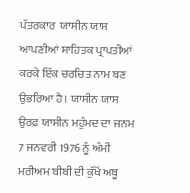ਪੱਤਰਕਾਰ  ਯਾਸੀਨ ਯਾਸ ਆਪਣੀਆਂ ਸਾਹਿਤਕ ਪ੍ਰਾਪਤੀਆਂ ਕਰਕੇ ਇੱਕ ਚਰਚਿਤ ਨਾਮ ਬਣ ਉਭਰਿਆ ਹੈ। ਯਾਸੀਨ ਯਾਸ ਉਰਫ਼ ਯਾਸੀਨ ਮਹੁੰਮਦ ਦਾ ਜਨਮ 7 ਜਨਵਰੀ 1976 ਨੂੰ ਅੰਮੀ ਮਰੀਅਮ ਬੀਬੀ ਦੀ ਕੁੱਖੋਂ ਅਬੂ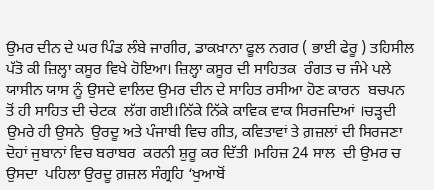ਉਮਰ ਦੀਨ ਦੇ ਘਰ ਪਿੰਡ ਲੰਬੇ ਜਾਗੀਰ, ਡਾਕਖ਼ਾਨਾ ਫੂਲ ਨਗਰ ( ਭਾਈ ਫੇਰੂ ) ਤਹਿਸੀਲ ਪੱਤੋ ਕੀ ਜ਼ਿਲ੍ਹਾ ਕਸੂਰ ਵਿਖੇ ਹੋਇਆ। ਜ਼ਿਲ੍ਹਾ ਕਸੂਰ ਦੀ ਸਾਹਿਤਕ  ਰੰਗਤ ਚ ਜੰਮੇ ਪਲੇ ਯਾਸੀਨ ਯਾਸ ਨੂੰ ਉਸਦੇ ਵਾਲਿਦ ਉਮਰ ਦੀਨ ਦੇ ਸਾਹਿਤ ਰਸੀਆ ਹੋਣ ਕਾਰਨ  ਬਚਪਨ ਤੋਂ ਹੀ ਸਾਹਿਤ ਦੀ ਚੇਟਕ  ਲੱਗ ਗਈ।ਨਿੱਕੇ ਨਿੱਕੇ ਕਾਵਿਕ ਵਾਕ ਸਿਰਜਦਿਆਂ ।ਚੜ੍ਹਦੀ ਉਮਰੇ ਹੀ ਉਸਨੇ  ਉਰਦੂ ਅਤੇ ਪੰਜਾਬੀ ਵਿਚ ਗੀਤ, ਕਵਿਤਾਵਾਂ ਤੇ ਗ਼ਜ਼ਲਾਂ ਦੀ ਸਿਰਜਣਾ ਦੋਹਾਂ ਜੁਬਾਨਾਂ ਵਿਚ ਬਰਾਬਰ  ਕਰਨੀ ਸ਼ੁਰੂ ਕਰ ਦਿੱਤੀ ।ਮਹਿਜ਼ 24 ਸਾਲ  ਦੀ ਉਮਰ ਚ ਉਸਦਾ  ਪਹਿਲਾ ਉਰਦੂ ਗ਼ਜ਼ਲ ਸੰਗ੍ਰਹਿ ‘ਖੁਆਬੋਂ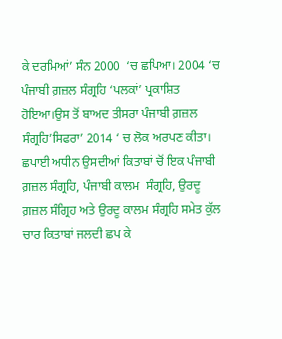ਕੇ ਦਰਮਿਆਂ’ ਸੰਨ 2000  ‘ਚ ਛਪਿਆ। 2004 ‘ਚ ਪੰਜਾਬੀ ਗ਼ਜ਼ਲ ਸੰਗ੍ਰਹਿ ‘ਪਲਕਾਂ’ ਪ੍ਰਕਾਸ਼ਿਤ ਹੋਇਆ।ਉਸ ਤੋਂ ਬਾਅਦ ਤੀਸਰਾ ਪੰਜਾਬੀ ਗ਼ਜ਼ਲ ਸੰਗ੍ਰਹਿ’ਸਿਫਰਾ’ 2014 ‘ ਚ ਲੋਕ ਅਰਪਣ ਕੀਤਾ। ਛਪਾਈ ਅਧੀਨ ਉਸਦੀਆਂ ਕਿਤਾਬਾਂ ਚੋਂ ਇਕ ਪੰਜਾਬੀ ਗ਼ਜ਼ਲ ਸੰਗ੍ਰਹਿ, ਪੰਜਾਬੀ ਕਾਲਮ  ਸੰਗ੍ਰਹਿ, ਉਰਦੂ ਗ਼ਜ਼ਲ ਸੰਗ੍ਰਿਹ ਅਤੇ ਉਰਦੂ ਕਾਲਮ ਸੰਗ੍ਰਹਿ ਸਮੇਤ ਕੁੱਲ ਚਾਰ ਕਿਤਾਬਾਂ ਜਲਦੀ ਛਪ ਕੇ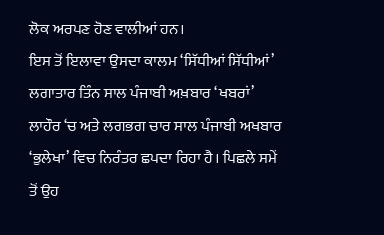ਲੋਕ ਅਰਪਣ ਹੋਣ ਵਾਲੀਆਂ ਹਨ।
ਇਸ ਤੋਂ ਇਲਾਵਾ ਉਸਦਾ ਕਾਲਮ ‘ਸਿੱਧੀਆਂ ਸਿੱਧੀਆਂ’ ਲਗਾਤਾਰ ਤਿੰਨ ਸਾਲ ਪੰਜਾਬੀ ਅਖ਼ਬਾਰ ‘ਖਬਰਾਂ’ ਲਾਹੌਰ ‘ਚ ਅਤੇ ਲਗਭਗ ਚਾਰ ਸਾਲ ਪੰਜਾਬੀ ਅਖਬਾਰ ‘ਭੁਲੇਖਾ’ ਵਿਚ ਨਿਰੰਤਰ ਛਪਦਾ ਰਿਹਾ ਹੈ। ਪਿਛਲੇ ਸਮੇਂ ਤੋਂ ਉਹ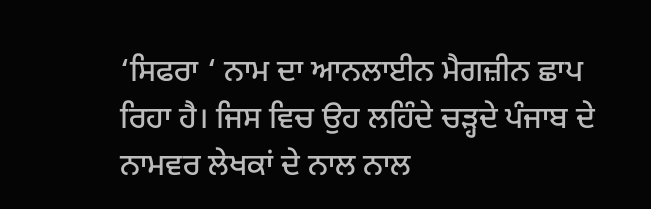‘ਸਿਫਰਾ ‘ ਨਾਮ ਦਾ ਆਨਲਾਈਨ ਮੈਗਜ਼ੀਨ ਛਾਪ ਰਿਹਾ ਹੈ। ਜਿਸ ਵਿਚ ਉਹ ਲਹਿੰਦੇ ਚੜ੍ਹਦੇ ਪੰਜਾਬ ਦੇ ਨਾਮਵਰ ਲੇਖਕਾਂ ਦੇ ਨਾਲ ਨਾਲ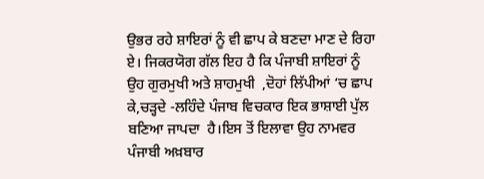ਉਭਰ ਰਹੇ ਸ਼ਾਇਰਾਂ ਨੂੰ ਵੀ ਛਾਪ ਕੇ ਬਣਦਾ ਮਾਣ ਦੇ ਰਿਹਾ ਏ। ਜਿਕਰਯੋਗ ਗੱਲ ਇਹ ਹੈ ਕਿ ਪੰਜਾਬੀ ਸ਼ਾਇਰਾਂ ਨੂੰ ਉਹ ਗੁਰਮੁਖੀ ਅਤੇ ਸ਼ਾਹਮੁਖੀ  ,ਦੋਹਾਂ ਲਿੱਪੀਆਂ ‘ਚ ਛਾਪ ਕੇ,ਚੜ੍ਹਦੇ -ਲਹਿੰਦੇ ਪੰਜਾਬ ਵਿਚਕਾਰ ਇਕ ਭਾਸ਼ਾਈ ਪੁੱਲ ਬਣਿਆ ਜਾਪਦਾ  ਹੈ।ਇਸ ਤੋਂ ਇਲਾਵਾ ਉਹ ਨਾਮਵਰ ਪੰਜਾਬੀ ਅਖ਼ਬਾਰ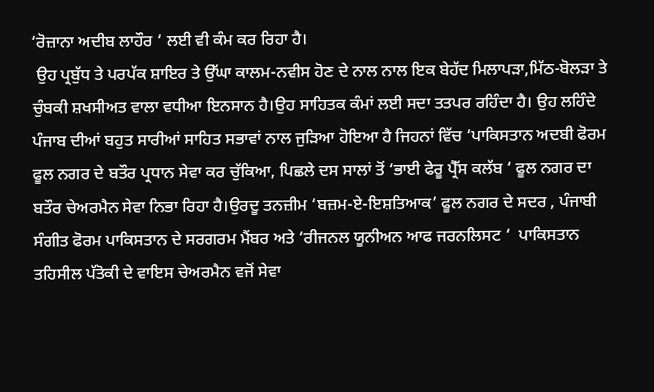‘ਰੋਜ਼ਾਨਾ ਅਦੀਬ ਲਾਹੌਰ ‘ ਲਈ ਵੀ ਕੰਮ ਕਰ ਰਿਹਾ ਹੈ।
 ਉਹ ਪ੍ਰਬੁੱਧ ਤੇ ਪਰਪੱਕ ਸ਼ਾਇਰ ਤੇ ਉੱਘਾ ਕਾਲਮ-ਨਵੀਸ ਹੋਣ ਦੇ ਨਾਲ ਨਾਲ ਇਕ ਬੇਹੱਦ ਮਿਲਾਪੜਾ,ਮਿੱਠ-ਬੋਲੜਾ ਤੇ ਚੁੰਬਕੀ ਸ਼ਖਸੀਅਤ ਵਾਲਾ ਵਧੀਆ ਇਨਸਾਨ ਹੈ।ਉਹ ਸਾਹਿਤਕ ਕੰਮਾਂ ਲਈ ਸਦਾ ਤਤਪਰ ਰਹਿੰਦਾ ਹੈ। ਉਹ ਲਹਿੰਦੇ ਪੰਜਾਬ ਦੀਆਂ ਬਹੁਤ ਸਾਰੀਆਂ ਸਾਹਿਤ ਸਭਾਵਾਂ ਨਾਲ ਜੁੜਿਆ ਹੋਇਆ ਹੈ ਜਿਹਨਾਂ ਵਿੱਚ ‘ਪਾਕਿਸਤਾਨ ਅਦਬੀ ਫੋਰਮ ਫੂਲ ਨਗਰ ਦੇ ਬਤੌਰ ਪ੍ਰਧਾਨ ਸੇਵਾ ਕਰ ਚੁੱਕਿਆ, ਪਿਛਲੇ ਦਸ ਸਾਲਾਂ ਤੋਂ ‘ਭਾਈ ਫੇਰੂ ਪ੍ਰੈੱਸ ਕਲੱਬ ‘ ਫੂਲ ਨਗਰ ਦਾ ਬਤੌਰ ਚੇਅਰਮੈਨ ਸੇਵਾ ਨਿਭਾ ਰਿਹਾ ਹੈ।ਉਰਦੂ ਤਨਜ਼ੀਮ ‘ਬਜ਼ਮ-ਏ-ਇਸ਼ਤਿਆਕ’ ਫੂਲ ਨਗਰ ਦੇ ਸਦਰ , ਪੰਜਾਬੀ ਸੰਗੀਤ ਫੋਰਮ ਪਾਕਿਸਤਾਨ ਦੇ ਸਰਗਰਮ ਮੈਂਬਰ ਅਤੇ ‘ਰੀਜਨਲ ਯੂਨੀਅਨ ਆਫ ਜਰਨਲਿਸਟ ‘  ਪਾਕਿਸਤਾਨ ਤਹਿਸੀਲ ਪੱਤੋਕੀ ਦੇ ਵਾਇਸ ਚੇਅਰਮੈਨ ਵਜੋਂ ਸੇਵਾ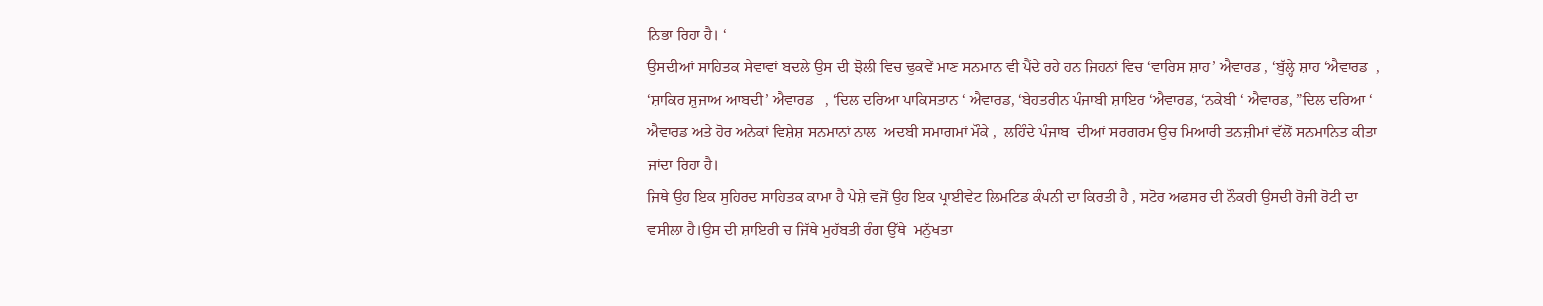ਨਿਭਾ ਰਿਹਾ ਹੈ। ‘
ਉਸਦੀਆਂ ਸਾਹਿਤਕ ਸੇਵਾਵਾਂ ਬਦਲੇ ਉਸ ਦੀ ਝੋਲੀ ਵਿਚ ਢੁਕਵੇਂ ਮਾਣ ਸਨਮਾਨ ਵੀ ਪੈਂਦੇ ਰਹੇ ਹਨ ਜਿਹਨਾਂ ਵਿਚ ‘ਵਾਰਿਸ ਸ਼ਾਹ’ ਐਵਾਰਡ , ‘ਬੁੱਲ੍ਹੇ ਸ਼ਾਹ ‘ਐਵਾਰਡ  , ‘ਸ਼ਾਕਿਰ ਸ਼ੁਜਾਅ ਆਬਦੀ’ ਐਵਾਰਡ   , ‘ਦਿਲ ਦਰਿਆ ਪਾਕਿਸਤਾਨ ‘ ਐਵਾਰਡ, ‘ਬੇਹਤਰੀਨ ਪੰਜਾਬੀ ਸ਼ਾਇਰ ‘ਐਵਾਰਡ, ‘ਨਕੇਬੀ ‘ ਐਵਾਰਡ, ”ਦਿਲ ਦਰਿਆ ‘ ਐਵਾਰਡ ਅਤੇ ਹੋਰ ਅਨੇਕਾਂ ਵਿਸ਼ੇਸ਼ ਸਨਮਾਨਾਂ ਨਾਲ  ਅਦਬੀ ਸਮਾਗਮਾਂ ਮੌਕੇ ,  ਲਹਿੰਦੇ ਪੰਜਾਬ  ਦੀਆਂ ਸਰਗਰਮ ਉਚ ਮਿਆਰੀ ਤਨਜ਼ੀਮਾਂ ਵੱਲੋਂ ਸਨਮਾਨਿਤ ਕੀਤਾ ਜਾਂਦਾ ਰਿਹਾ ਹੈ।
ਜਿਥੇ ਉਹ ਇਕ ਸੁਹਿਰਦ ਸਾਹਿਤਕ ਕਾਮਾ ਹੈ ਪੇਸ਼ੇ ਵਜੋਂ ਉਹ ਇਕ ਪ੍ਰਾਈਵੇਟ ਲਿਮਟਿਡ ਕੰਪਨੀ ਦਾ ਕਿਰਤੀ ਹੈ , ਸਟੋਰ ਅਫਸਰ ਦੀ ਨੌਕਰੀ ਉਸਦੀ ਰੋਜੀ ਰੋਟੀ ਦਾ ਵਸੀਲਾ ਹੈ।ਉਸ ਦੀ ਸ਼ਾਇਰੀ ਚ ਜਿੱਥੇ ਮੁਹੱਬਤੀ ਰੰਗ ਉੱਥੇ  ਮਨੁੱਖਤਾ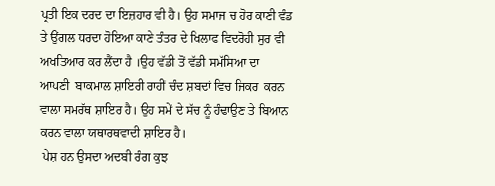ਪ੍ਰਤੀ ਇਕ ਦਰਦ ਦਾ ਇਜ਼ਹਾਰ ਵੀ ਹੈ। ਉਹ ਸਮਾਜ ਚ ਹੋਰ ਕਾਣੀ ਵੰਡ ਤੇ ਉਂਗਲ ਧਰਦਾ ਹੋਇਆ ਕਾਣੇ ਤੰਤਰ ਦੇ ਖਿਲਾਫ ਵਿਦਰੋਹੀ ਸੁਰ ਵੀ ਅਖਤਿਆਰ ਕਰ ਲੈਂਦਾ ਹੈ ।ਉਹ ਵੱਡੀ ਤੋਂ ਵੱਡੀ ਸਮੱਸਿਆ ਦਾ  ਆਪਣੀ  ਬਾਕਮਾਲ ਸ਼ਾਇਰੀ ਰਾਹੀਂ ਚੰਦ ਸ਼ਬਦਾਂ ਵਿਚ ਜਿਕਰ  ਕਰਨ ਵਾਲਾ ਸਮਰੱਥ ਸ਼ਾਇਰ ਹੈ। ਉਹ ਸਮੇਂ ਦੇ ਸੱਚ ਨੂੰ ਹੰਢਾਉਣ ਤੇ ਬਿਆਨ ਕਰਨ ਵਾਲਾ ਯਥਾਰਥਵਾਦੀ ਸ਼ਾਇਰ ਹੈ।
 ਪੇਸ਼ ਹਨ ਉਸਦਾ ਅਦਬੀ ਰੰਗ ਕੁਝ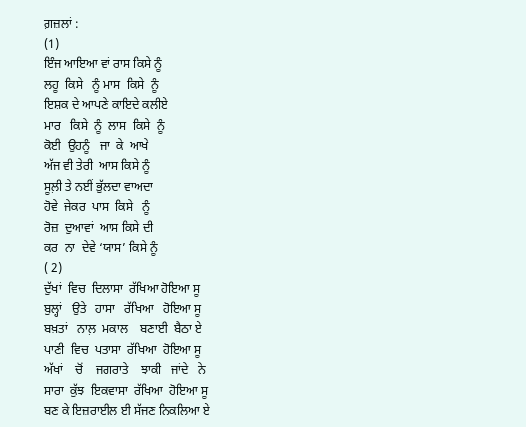ਗ਼ਜ਼ਲਾਂ :
(1)
ਇੰਜ ਆਇਆ ਵਾਂ ਰਾਸ ਕਿਸੇ ਨੂੰ
ਲਹੂ  ਕਿਸੇ   ਨੂੰ ਮਾਸ  ਕਿਸੇ  ਨੂੰ
ਇਸ਼ਕ ਦੇ ਆਪਣੇ ਕਾਇਦੇ ਕਲੀਏ
ਮਾਰ   ਕਿਸੇ  ਨੂੰ  ਲਾਸ  ਕਿਸੇ  ਨੂੰ
ਕੋਈ  ਉਹਨੂੰ   ਜਾ  ਕੇ  ਆਖੇ
ਅੱਜ ਵੀ ਤੇਰੀ  ਆਸ ਕਿਸੇ ਨੂੰ
ਸੂਲ਼ੀ ਤੇ ਨਈਂ ਭੁੱਲਦਾ ਵਾਅਦਾ
ਹੋਵੇ  ਜੇਕਰ  ਪਾਸ  ਕਿਸੇ   ਨੂੰ
ਰੋਜ਼  ਦੁਆਵਾਂ  ਆਸ ਕਿਸੇ ਦੀ
ਕਰ  ਨਾ  ਦੇਵੇ ‘ਯਾਸ’ ਕਿਸੇ ਨੂੰ
( 2)
ਦੁੱਖਾਂ  ਵਿਚ  ਦਿਲਾਸਾ  ਰੱਖਿਆ ਹੋਇਆ ਸੂ
ਬੁਲ੍ਹਾਂ   ਉਤੇ   ਹਾਸਾ   ਰੱਖਿਆ   ਹੋਇਆ ਸੂ
ਬਖ਼ਤਾਂ   ਨਾਲ਼  ਮਕਾਲ    ਬਣਾਈ  ਬੈਠਾ ਏ
ਪਾਣੀ  ਵਿਚ  ਪਤਾਸਾ  ਰੱਖਿਆ  ਹੋਇਆ ਸੂ
ਅੱਖਾਂ    ਚੋਂ    ਜਗਰਾਤੇ    ਝਾਕੀ   ਜਾਂਦੇ   ਨੇ
ਸਾਰਾ  ਕੁੱਝ  ਇਕਵਾਸਾ  ਰੱਖਿਆ  ਹੋਇਆ ਸੂ
ਬਣ ਕੇ ਇਜ਼ਰਾਈਲ ਈ ਸੱਜਣ ਨਿਕਲਿਆ ਏ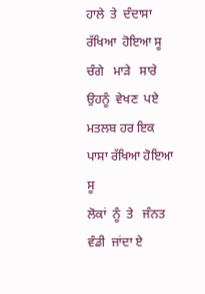ਹਾਲੇ  ਤੇ  ਦੰਦਾਸਾ   ਰੱਖਿਆ  ਹੋਇਆ ਸੂ
ਚੰਗੇ   ਮਾੜੇ   ਸਾਰੇ   ਉਹਨੂੰ  ਵੇਖਣ  ਪਏ
ਮਤਲਬ ਹਰ ਇਕ ਪਾਸਾ ਰੱਖਿਆ ਹੋਇਆ ਸੂ
ਲੋਕਾਂ  ਨੂੰ  ਤੇ   ਜੰਨਤ   ਵੰਡੀ  ਜਾਂਦਾ ਏ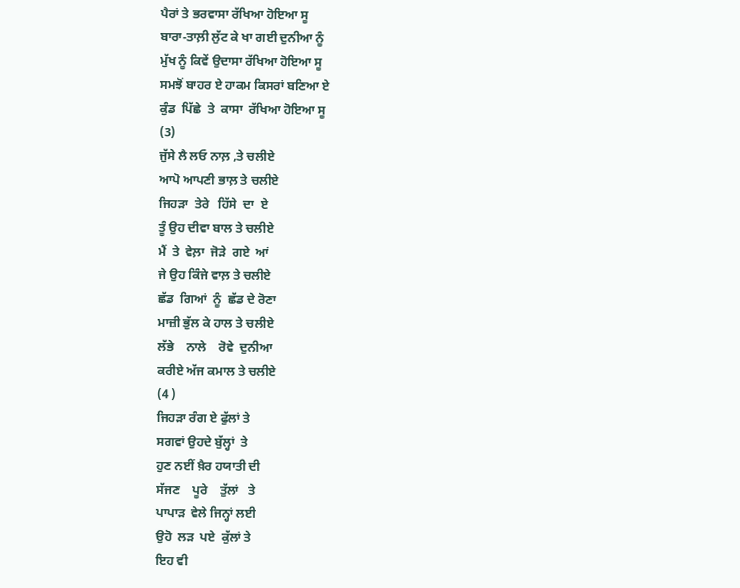ਪੈਰਾਂ ਤੇ ਭਰਵਾਸਾ ਰੱਖਿਆ ਹੋਇਆ ਸੂ
ਬਾਰਾ-ਤਾਲ਼ੀ ਲੁੱਟ ਕੇ ਖਾ ਗਈ ਦੁਨੀਆ ਨੂੰ
ਮੁੱਖ ਨੂੰ ਕਿਵੇਂ ਉਦਾਸਾ ਰੱਖਿਆ ਹੋਇਆ ਸੂ
ਸਮਝੋਂ ਬਾਹਰ ਏ ਹਾਕਮ ਕਿਸਰਾਂ ਬਣਿਆ ਏ
ਕੁੰਡ  ਪਿੱਛੇ  ਤੇ  ਕਾਸਾ  ਰੱਖਿਆ ਹੋਇਆ ਸੂ
(3)
ਜੁੱਸੇ ਲੈ ਲਓ ਨਾਲ਼ ,ਤੇ ਚਲੀਏ
ਆਪੋ ਆਪਣੀ ਭਾਲ਼ ਤੇ ਚਲੀਏ
ਜਿਹੜਾ  ਤੇਰੇ   ਹਿੱਸੇ  ਦਾ  ਏ
ਤੂੰ ਉਹ ਦੀਵਾ ਬਾਲ ਤੇ ਚਲੀਏ
ਮੈਂ  ਤੇ  ਵੇਲ਼ਾ  ਜੋੜੇ  ਗਏ  ਆਂ
ਜੇ ਉਹ ਕਿੰਜੇ ਵਾਲ਼ ਤੇ ਚਲੀਏ
ਛੱਡ  ਗਿਆਂ  ਨੂੰ  ਛੱਡ ਦੇ ਰੋਣਾ
ਮਾਜ਼ੀ ਭੁੱਲ ਕੇ ਹਾਲ ਤੇ ਚਲੀਏ
ਲੱਭੇ    ਨਾਲੇ    ਰੋਵੇ  ਦੁਨੀਆ
ਕਰੀਏ ਅੱਜ ਕਮਾਲ ਤੇ ਚਲੀਏ
(4 )
ਜਿਹੜਾ ਰੰਗ ਏ ਫੁੱਲਾਂ ਤੇ
ਸਗਵਾਂ ਉਹਦੇ ਬੁੱਲ੍ਹਾਂ  ਤੇ
ਹੁਣ ਨਈਂ ਖ਼ੈਰ ਹਯਾਤੀ ਦੀ
ਸੱਜਣ    ਪੂਰੇ    ਤੁੱਲਾਂ   ਤੇ
ਪਾਪਾੜ  ਵੇਲੇ ਜਿਨ੍ਹਾਂ ਲਈ
ਉਹੋ  ਲੜ  ਪਏ  ਕੁੱਲਾਂ ਤੇ
ਇਹ ਵੀ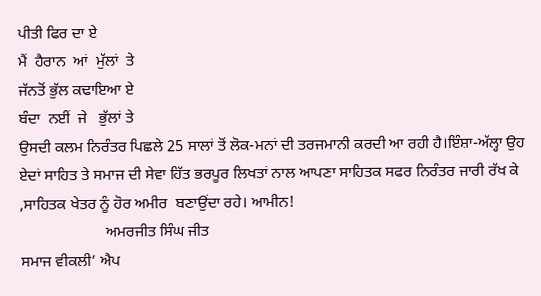ਪੀਤੀ ਫਿਰ ਦਾ ਏ
ਮੈਂ  ਹੈਰਾਨ  ਆਂ  ਮੁੱਲਾਂ  ਤੇ
ਜੱਨਤੋਂ ਭੁੱਲ ਕਢਾਇਆ ਏ
ਬੰਦਾ  ਨਈਂ  ਜੇ   ਭੁੱਲਾਂ ਤੇ
ਉਸਦੀ ਕਲਮ ਨਿਰੰਤਰ ਪਿਛਲੇ 25 ਸਾਲਾਂ ਤੋਂ ਲੋਕ-ਮਨਾਂ ਦੀ ਤਰਜਮਾਨੀ ਕਰਦੀ ਆ ਰਹੀ ਹੈ।ਇੰਸ਼ਾ-ਅੱਲ੍ਹਾ ਉਹ ਏਦਾਂ ਸਾਹਿਤ ਤੇ ਸਮਾਜ ਦੀ ਸੇਵਾ ਹਿੱਤ ਭਰਪੂਰ ਲਿਖਤਾਂ ਨਾਲ ਆਪਣਾ ਸਾਹਿਤਕ ਸਫਰ ਨਿਰੰਤਰ ਜਾਰੀ ਰੱਖ ਕੇ ,ਸਾਹਿਤਕ ਖੇਤਰ ਨੂੰ ਹੋਰ ਅਮੀਰ  ਬਣਾਉਂਦਾ ਰਹੇ। ਆਮੀਨ!
                      ਅਮਰਜੀਤ ਸਿੰਘ ਜੀਤ
ਸਮਾਜ ਵੀਕਲੀ’ ਐਪ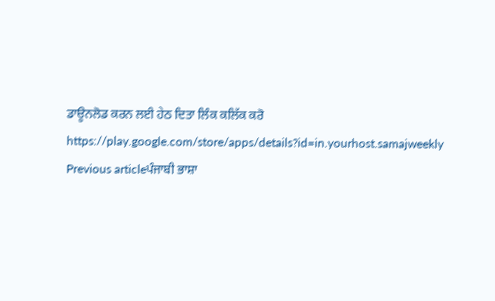ਡਾਊਨਲੋਡ ਕਰਨ ਲਈ ਹੇਠ ਦਿਤਾ ਲਿੰਕ ਕਲਿੱਕ ਕਰੋ
https://play.google.com/store/apps/details?id=in.yourhost.samajweekly
Previous articleਪੰਜਾਬੀ ਭਾਸ਼ਾ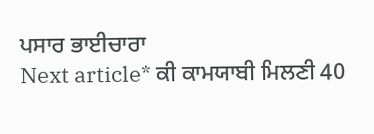ਪਸਾਰ ਭਾਈਚਾਰਾ
Next article* ਕੀ ਕਾਮਯਾਬੀ ਮਿਲਣੀ 40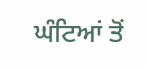ਘੰਟਿਆਂ ਤੋਂ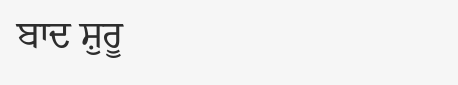ਬਾਦ ਸ਼ੁਰੂ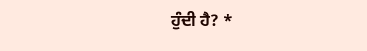ਹੁੰਦੀ ਹੈ? *